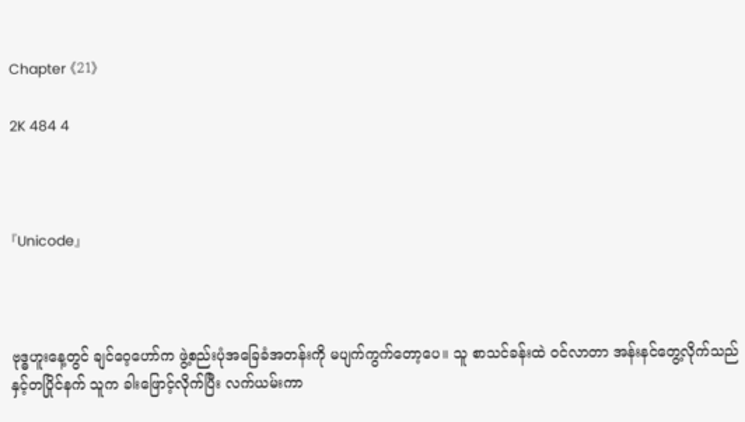Chapter 《21》

2K 484 4



『Unicode』



ဗုဒ္ဓဟူးနေ့တွင် ချင်ဝေ့ဟော်က ဖွဲ့စည်းပုံအခြေခံအတန်းကို မပျက်ကွက်တော့ပေ။ သူ စာသင်ခန်းထဲ ဝင်လာတာ အန်းနင်တွေ့လိုက်သည်နှင့်တပြိုင်နက် သူက ခါးဖြောင့်လိုက်ပြီး လက်ယမ်းကာ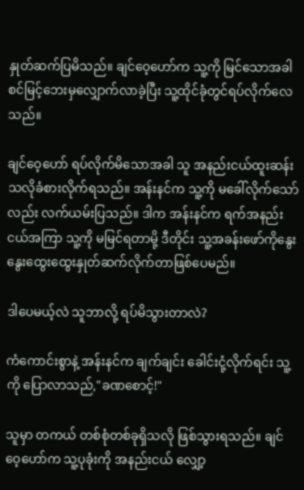နှုတ်ဆက်ပြမိသည်။ ချင်ဝေ့ဟော်က သူ့ကို မြင်သောအခါ စင်မြင့်ဘေးမှလျှောက်လာခဲ့ပြီး သူ့ထိုင်ခုံတွင်ရပ်လိုက်လေသည်။

ချင်ဝေ့ဟော် ရပ်လိုက်မိသောအခါ သူ အနည်းငယ်ထူးဆန်းသလိုခံစားလိုက်ရသည်။ အန်းနင်က သူ့ကို မခေါ်လိုက်သော်လည်း လက်ယမ်းပြသည်။ ဒါက အန်းနင်က ရက်အနည်းငယ်အကြာ သူ့ကို မမြင်ရတာမို့ ဒီတိုင်း သူ့အခန်းဖော်ကိုနွေးနွေးထွေးထွေးနှုတ်ဆက်လိုက်တာဖြစ်ပေမည်။

ဒါပေမယ့်လဲ သူဘာလို့ ရပ်မိသွားတာလဲ?

ကံကောင်းစွာနဲ့ အန်းနင်က ချက်ချင်း ခေါင်းငုံ့လိုက်ရင်း သူ့ကို ပြောလာသည်,"ခဏစောင့်!"

သူမှာ တကယ် တစ်စုံတစ်ခုရှိသလို ဖြစ်သွားရသည်။ ချင်ဝေ့ဟော်က သူ့ပုခုံးကို အနည်းငယ် လျှော့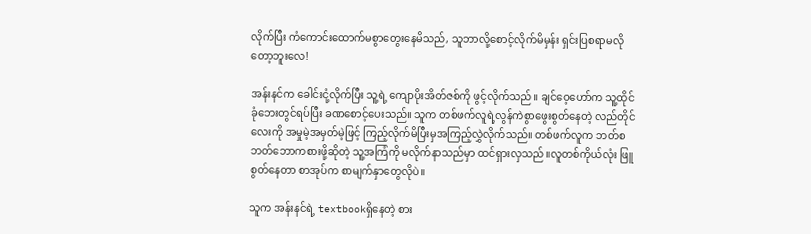လိုက်ပြီး ကံကောင်းထောက်မစွာတွေးနေမိသည်, သူဘာလို့စောင့်လိုက်မိမှန်း ရှင်းပြစရာမလိုတော့ဘူးလေ!

အန်းနင်က ခေါင်းငုံ့လိုက်ပြီး သူ့ရဲ့ ကျောပိုးအိတ်ဇစ်ကို ဖွင့်လိုက်သည်။ ချင်ဝေ့ဟော်က သူ့ထိုင်ခုံဘေးတွင်ရပ်ပြီး ခဏစောင့်ပေးသည်။ သူက တစ်ဖက်လူရဲ့လွန်ကဲစွာဖွေးစွတ်နေတဲ့ လည်တိုင်လေးကို အမှုမဲ့အမှတ်မဲ့ဖြင့် ကြည့်လိုက်မိပြီးမှအကြည့်လွှဲလိုက်သည်။ တစ်ဖက်လူက ဘတ်စဘတ်ဘောကစားဖို့ဆိုတဲ့ သူ့အကြံကို မလိုက်နာသည်မှာ ထင်ရှားလှသည်။လူတစ်ကိုယ်လုံး ဖြူစွတ်နေတာ စာအုပ်က စာမျက်နှာတွေလိုပဲ။

သူက အန်းနင်ရဲ့ textbookရှိနေတဲ့ စား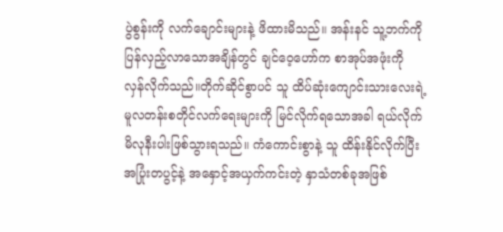ပွဲစွန်းကို လက်ချောင်းများနဲ့ ဖိထားမိသည်။ အန်းနင် သူ့ဘက်ကို ပြန်လှည့်လာသောအချိန်တွင် ချင်ဝေ့ဟော်က စာအုပ်အဖုံးကို လှန်လိုက်သည်။တိုက်ဆိုင်စွာပင် သူ ထိပ်ဆုံးကျောင်းသားလေးရဲ့ မူလတန်းစတိုင်လက်ရေးများကို မြင်လိုက်ရသောအခါ ရယ်လိုက်မိလုနီးပါးဖြစ်သွားရသည်။ ကံကောင်းစွာနဲ့ သူ ထိန်းနိုင်လိုက်ပြီးအပြုံးတပွင့်နဲ့ အနှောင့်အယှက်ကင်းတဲ့ နှာသံတစ်ခုအဖြစ်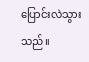ပြောင်းလဲသွားသည်။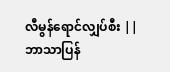လီမွန်ရောင်လျှပ်စီး || ဘာသာပြန်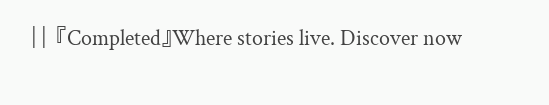|| 『Completed』Where stories live. Discover now